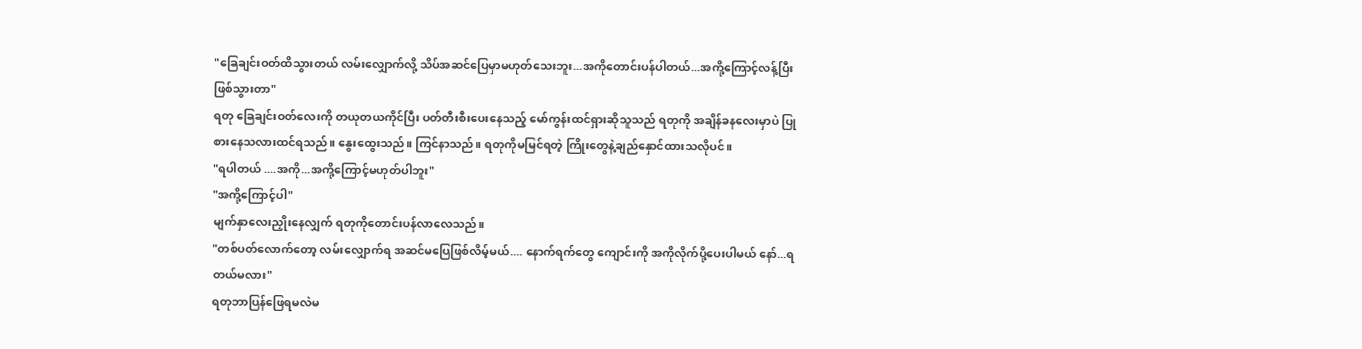"ခြေချင်းဝတ်ထိသွားတယ် လမ်းလျှောက်လို့ သိပ်အဆင်ပြေမှာမဟုတ်သေးဘူး...အကိုတောင်းပန်ပါတယ်...အကို့ကြောင့်လန့်ပြီးဖြစ်သွားတာ"
ရတု ခြေချင်းဝတ်လေးကို တယုတယကိုင်ပြီး ပတ်တီးစီးပေးနေသည့် မော်ကွန်းထင်ရှားဆိုသူသည် ရတုကို အချိန်ခနလေးမှာပဲ ပြုစားနေသလားထင်ရသည်။ နွေးထွေးသည်။ ကြင်နာသည်။ ရတုကိုမမြင်ရတဲ့ ကြိုးတွေနဲ့ချည်နှောင်ထားသလိုပင်။
"ရပါတယ် ....အကို...အကို့ကြောင့်မဟုတ်ပါဘူး"
"အကို့ကြောင့်ပါ"
မျက်နှာလေးညှိုးနေလျှက် ရတုကိုတောင်းပန်လာလေသည်။
"တစ်ပတ်လောက်တော့ လမ်းလျှောက်ရ အဆင်မပြေဖြစ်လိမ့်မယ်.... နောက်ရက်တွေ ကျောင်းကို အကိုလိုက်ပို့ပေးပါမယ် နော်...ရတယ်မလား"
ရတုဘာပြန်ဖြေရမလဲမ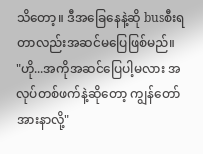သိတော့။ ဒီအခြေနေနဲ့ဆို busစီးရတာလည်းအဆင်မပြေဖြစ်မည်။
"ဟို...အကိုအဆင်ပြေပါ့မလား အလုပ်တစ်ဖက်နဲ့ဆိုတော့ ကျွန်တော်အားနာလို့"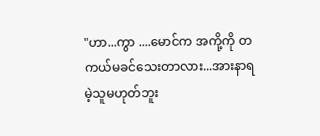"ဟာ...ကွာ ....မောင်က အကို့ကို တကယ်မခင်သေးတာလား...အားနာရမဲ့သူမဟုတ်ဘူး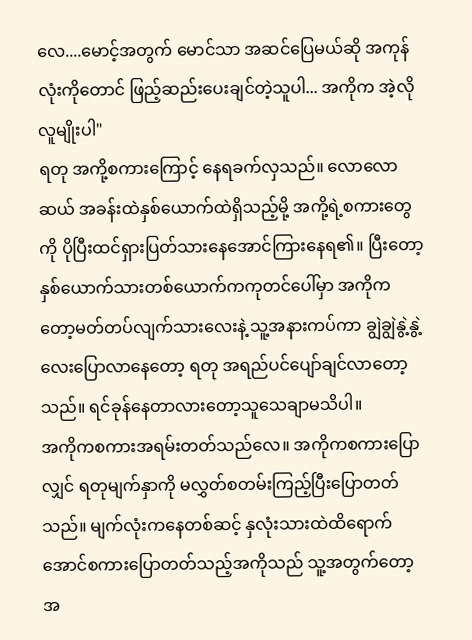လေ....မောင့်အတွက် မောင်သာ အဆင်ပြေမယ်ဆို အကုန်လုံးကိုတောင် ဖြည့်ဆည်းပေးချင်တဲ့သူပါ... အကိုက အဲ့လိုလူမျိုးပါ"
ရတု အကို့စကားကြောင့် နေရခက်လှသည်။ လောလောဆယ် အခန်းထဲနှစ်ယောက်ထဲရှိသည့်မို့ အကို့ရဲ့စကားတွေကို ပိုပြီးထင်ရှားပြတ်သားနေအောင်ကြားနေရ၏။ ပြီးတော့နှစ်ယောက်သားတစ်ယောက်ကကုတင်ပေါ်မှာ အကိုကတော့မတ်တပ်လျက်သားလေးနဲ့ သူ့အနားကပ်ကာ ချွဲချွဲနွဲ့နွဲ့လေးပြောလာနေတော့ ရတု အရည်ပင်ပျော်ချင်လာတော့သည်။ ရင်ခုန်နေတာလားတော့သူသေချာမသိပါ။
အကိုကစကားအရမ်းတတ်သည်လေ။ အကိုကစကားပြောလျှင် ရတုမျက်နှာကို မလွှတ်စတမ်းကြည့်ပြီးပြောတတ်သည်။ မျက်လုံးကနေတစ်ဆင့် နှလုံးသားထဲထိရောက်အောင်စကားပြောတတ်သည့်အကိုသည် သူ့အတွက်တော့ အ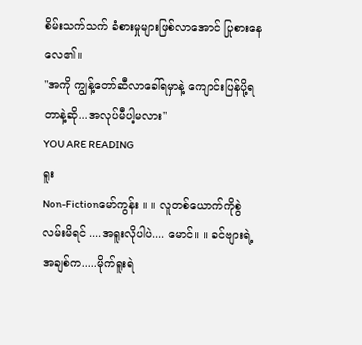စိမ်းသက်သက် ခံစားမှုများဖြစ်လာအောင် ပြုစားနေလေ၏။
"အကို ကျွန့်တော်ဆီလာခေါ်ရမှာနဲ့ ကျောင်းပြန်ပို့ရတာနဲ့ဆို...အလုပ်မီပါ့မလား"
YOU ARE READING
ရူး
Non-Fictionမော်ကွန်း ။ ။ လူတစ်ယောက်ကိုစွဲလမ်းမိရင် ....အရူးလိုပါပဲ.... မောင်။ ။ ခင်ဗျားရဲ့အချစ်က.....မိုက်ရူးရဲ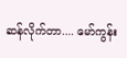ဆန်လိုက်တာ.... မော်ကွန်း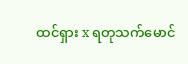ထင်ရှား x ရတုသက်မောင်